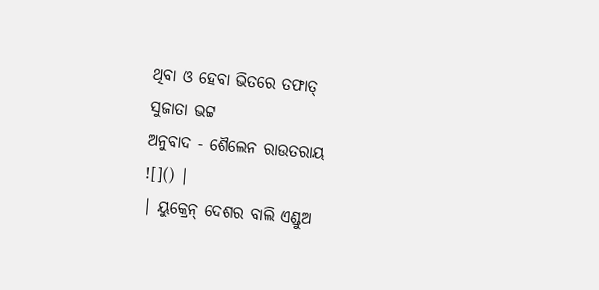ଥିବା ଓ ହେବା ଭିତରେ ତଫାତ୍
ସୁଜାତା ଭଟ୍ଟ
ଅନୁବାଦ - ଶୈଲେନ ରାଉତରାୟ
![]() |
| ୟୁକ୍ରେନ୍ ଦେଶର ବାଲି ଏଣ୍ଡୁଅ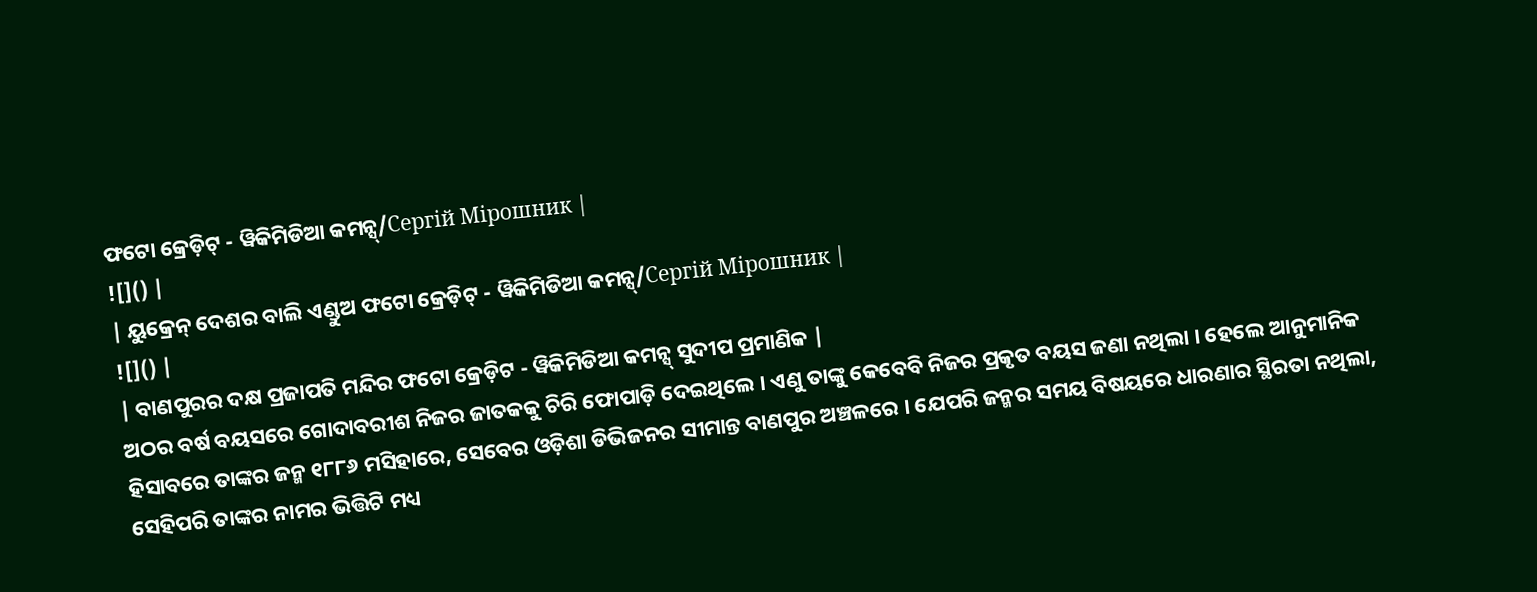ଫଟୋ କ୍ରେଡ଼ିଟ୍ - ୱିକିମିଡିଆ କମନ୍ସ୍/Сергій Мірошник |
![]() |
| ୟୁକ୍ରେନ୍ ଦେଶର ବାଲି ଏଣ୍ଡୁଅ ଫଟୋ କ୍ରେଡ଼ିଟ୍ - ୱିକିମିଡିଆ କମନ୍ସ୍/Сергій Мірошник |
![]() |
| ବାଣପୁରର ଦକ୍ଷ ପ୍ରଜାପତି ମନ୍ଦିର ଫଟୋ କ୍ରେଡ଼ିଟ - ୱିକିମିଡିଆ କମନ୍ସ୍ ସୁଦୀପ ପ୍ରମାଣିକ |
ଅଠର ବର୍ଷ ବୟସରେ ଗୋଦାବରୀଶ ନିଜର ଜାତକକୁ ଚିରି ଫୋପାଡ଼ି ଦେଇଥିଲେ । ଏଣୁ ତାଙ୍କୁ କେବେବି ନିଜର ପ୍ରକୃତ ବୟସ ଜଣା ନଥିଲା । ହେଲେ ଆନୁମାନିକ ହିସାବରେ ତାଙ୍କର ଜନ୍ମ ୧୮୮୬ ମସିହାରେ, ସେବେର ଓଡ଼ିଶା ଡିଭିଜନର ସୀମାନ୍ତ ବାଣପୁର ଅଞ୍ଚଳରେ । ଯେପରି ଜନ୍ମର ସମୟ ବିଷୟରେ ଧାରଣାର ସ୍ଥିରତା ନଥିଲା, ସେହିପରି ତାଙ୍କର ନାମର ଭିତ୍ତିଟି ମଧ୍ୟ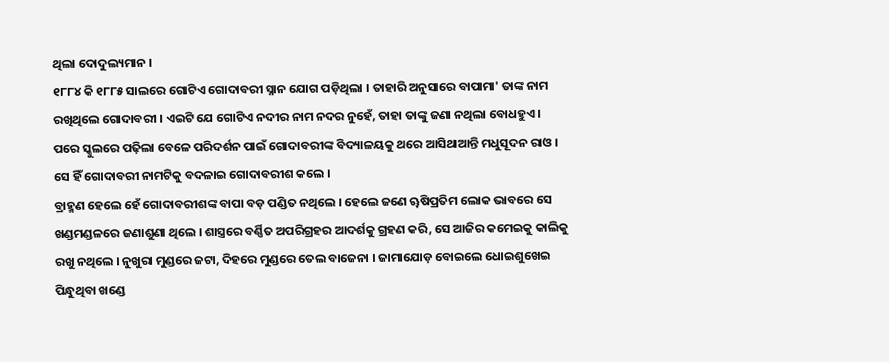ଥିଲା ଦୋଦୁଲ୍ୟମାନ ।
୧୮୮୪ କି ୧୮୮୫ ସାଲରେ ଗୋଟିଏ ଗୋଦାବରୀ ସ୍ନାନ ଯୋଗ ପଡ଼ିଥିଲା । ତାହାରି ଅନୁସାରେ ବାପାମା' ତାଙ୍କ ନାମ ରଖିଥିଲେ ଗୋଦାବରୀ । ଏଇଟି ଯେ ଗୋଟିଏ ନଦୀର ନାମ ନଦର ନୁହେଁ, ତାହା ତାଙ୍କୁ ଜଣା ନଥିଲା ବୋଧହୁଏ । ପରେ ସ୍କୁଲରେ ପଢ଼ିଲା ବେଳେ ପରିଦର୍ଶନ ପାଇଁ ଗୋଦାବରୀଙ୍କ ବିଦ୍ୟାଳୟକୁ ଥରେ ଆସିଥାଆନ୍ତି ମଧୁସୂଦନ ରାଓ । ସେ ହିଁ ଗୋଦାବରୀ ନାମଟିକୁ ବଦଳାଇ ଗୋଦାବରୀଶ କଲେ ।
ବ୍ରାହ୍ମଣ ହେଲେ ହେଁ ଗୋଦାବରୀଶଙ୍କ ବାପା ବଡ଼ ପଣ୍ଡିତ ନଥିଲେ । ହେଲେ ଜଣେ ୠଷିପ୍ରତିମ ଲୋକ ଭାବରେ ସେ ଖଣ୍ଡମଣ୍ଡଳରେ ଜଣାଶୁଣା ଥିଲେ । ଶାସ୍ତ୍ରରେ ବର୍ଣ୍ଣିତ ଅପରିଗ୍ରହର ଆଦର୍ଶକୁ ଗ୍ରହଣ କରି, ସେ ଆଜିର କମେଇକୁ କାଲିକୁ ରଖୁ ନଥିଲେ । ନୁଖୁରା ମୁଣ୍ଡରେ ଜଟା, ଦିହରେ ମୁଣ୍ଡରେ ତେଲ ବାଜେନା । ଜାମାଯୋଡ଼ ବୋଇଲେ ଧୋଇଶୁଖେଇ ପିନ୍ଧୁଥିବା ଖଣ୍ଡେ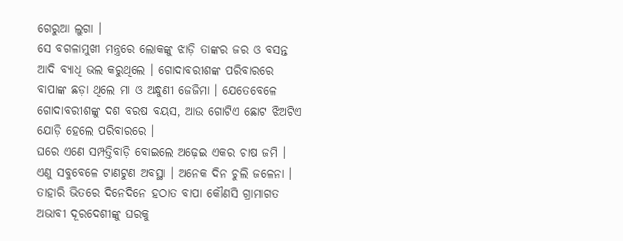ଗେରୁଆ ଲୁଗା ।
ସେ ବଗଳାମୁଖୀ ମନ୍ତ୍ରରେ ଲୋକଙ୍କୁ ଝାଡ଼ି ତାଙ୍କର ଜର ଓ ବସନ୍ତ ଆଦି ବ୍ୟାଧି ଭଲ କରୁଥିଲେ । ଗୋଦାବରୀଶଙ୍କ ପରିବାରରେ ବାପାଙ୍କ ଛଡ଼ା ଥିଲେ ମା ଓ ଅନ୍ଧୁଣୀ ଜେଜିମା । ଯେତେବେଳେ ଗୋଦାବରୀଶଙ୍କୁ ଦଶ ବରଷ ବୟସ, ଆଉ ଗୋଟିଏ ଛୋଟ ଝିଅଟିଏ ଯୋଡ଼ି ହେଲେ ପରିବାରରେ ।
ଘରେ ଏଣେ ସମ୍ପତ୍ତିବାଡ଼ି ବୋଇଲେ ଅଢ଼େଇ ଏକର ଚାଷ ଜମି । ଏଣୁ ସବୁବେଳେ ଟାଣଟୁଣ ଅବସ୍ଥା । ଅନେକ ଦିନ ଚୁଲି ଜଳେନା । ତାହାରି ଭିତରେ ଦିନେଦିନେ ହଠାତ ବାପା କୌଣସି ଗ୍ରାମାଗତ ଅଭାବୀ ଦୂରଦେଶୀଙ୍କୁ ଘରକୁ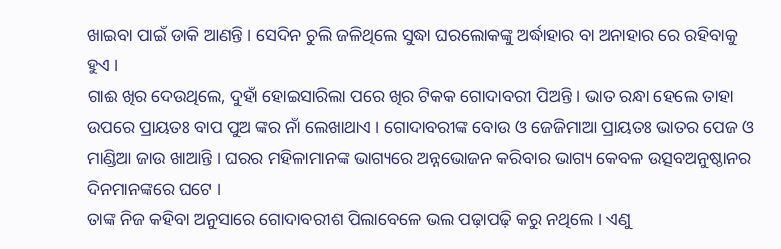ଖାଇବା ପାଇଁ ଡାକି ଆଣନ୍ତି । ସେଦିନ ଚୁଲି ଜଳିଥିଲେ ସୁଦ୍ଧା ଘରଲୋକଙ୍କୁ ଅର୍ଦ୍ଧାହାର ବା ଅନାହାର ରେ ରହିବାକୁ ହୁଏ ।
ଗାଈ ଖିର ଦେଉଥିଲେ, ଦୁହାଁ ହୋଇସାରିଲା ପରେ ଖିର ଟିକକ ଗୋଦାବରୀ ପିଅନ୍ତି । ଭାତ ରନ୍ଧା ହେଲେ ତାହା ଉପରେ ପ୍ରାୟତଃ ବାପ ପୁଅ ଙ୍କର ନାଁ ଲେଖାଥାଏ । ଗୋଦାବରୀଙ୍କ ବୋଉ ଓ ଜେଜିମାଆ ପ୍ରାୟତଃ ଭାତର ପେଜ ଓ ମାଣ୍ଡିଆ ଜାଉ ଖାଆନ୍ତି । ଘରର ମହିଳାମାନଙ୍କ ଭାଗ୍ୟରେ ଅନ୍ନଭୋଜନ କରିବାର ଭାଗ୍ୟ କେବଳ ଉତ୍ସବଅନୁଷ୍ଠାନର ଦିନମାନଙ୍କରେ ଘଟେ ।
ତାଙ୍କ ନିଜ କହିବା ଅନୁସାରେ ଗୋଦାବରୀଶ ପିଲାବେଳେ ଭଲ ପଢ଼ାପଢ଼ି କରୁ ନଥିଲେ । ଏଣୁ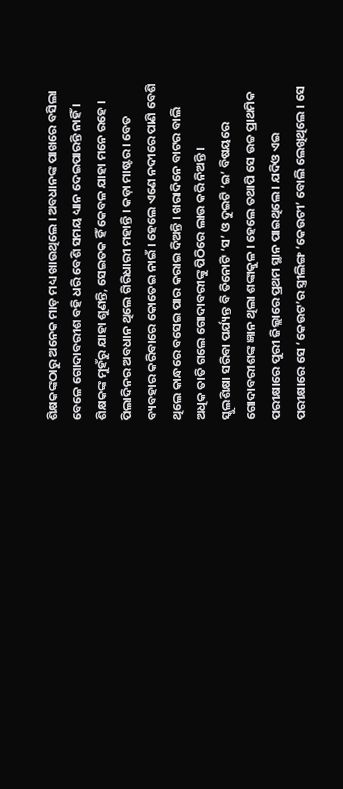ଶିକ୍ଷକଙ୍କଠାରୁ ଅନେକ ମାଡ଼ ମଧ୍ୟ ଖାଉଥିଲେ । ଅବଧାନଙ୍କ ପାଖରେ ବସିଲା ବେଳେ ଗୋଦାବରୀଶ ବହି ଧରି ବେଶି ସମୟ ଧ୍ୟାନ ଦେଇପାରନ୍ତି ନାହିଁ । ଶିକ୍ଷକଙ୍କ ମୁହଁରୁ ଯାହା ଶୁଣନ୍ତି, ସେଇତକ ହିଁ କେବଳ ଯାହା ମନେ ରହେ ।
ପିଲାଦିନର ଅବଧାନ ଥିଲେ ଗିରିଧାରୀ ମହାନ୍ତି । କଡ଼ା ମାଷ୍ଟର । ବେତ ବ୍ୟବହାର କରିବାରେ କୋତେଇ ନାଇଁ । ହେଲେ ଏଣେ ନଦୀରେ ପାଣି ବେଶି ଥିଲେ କାନ୍ଧରେ ବସେଇ ପାର କରାଇ ଦିଅନ୍ତି । ଖରାଦିନେ ବାଟର ବାଲି ଅଧିକ ତାତି ଗଲେ ଗୋଦାବରୀଙ୍କୁ ପିଠିରେ ଲାଉ କରି ନିଅନ୍ତି ।
ସ୍କୁଲଶିକ୍ଷା ସରିବା ପର୍ଯ୍ୟନ୍ତ ବି ତିନୋଟି ‘ସ’ ଓ ଦୁଇଟି ‘ଇ’ ବିଷୟରେ ଗୋଦାବରୀଶଙ୍କ ଜ୍ଞାନ ଥିଲା ଶଙ୍କାକୁଳ । ହେଲେ ତଥାପି ସେ ଉଚ୍ଚ ପ୍ରାଥମିକ ପରୀକ୍ଷାରେ ପୁରୀ ଜିଲ୍ଲାରେ ପ୍ରଥମ ସ୍ଥାନ ପାଇଥିଲେ । ଯଦିଓ ଏଇ ପରୀକ୍ଷାରେ ସେ ‘କେଉଟ’ର ସ୍ତ୍ରୀଲିଙ୍ଗ ‘କେଉଟୀ’ ବୋଲି ଲେଖିଥିଲେ । ସେ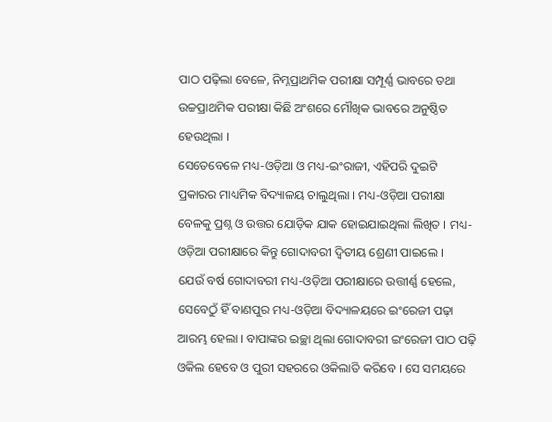ପାଠ ପଢ଼ିଲା ବେଳେ, ନିମ୍ନପ୍ରାଥମିକ ପରୀକ୍ଷା ସମ୍ପୂର୍ଣ୍ଣ ଭାବରେ ତଥା ଉଚ୍ଚପ୍ରାଥମିକ ପରୀକ୍ଷା କିଛି ଅଂଶରେ ମୌଖିକ ଭାବରେ ଅନୁଷ୍ଠିତ ହେଉଥିଲା ।
ସେତେବେଳେ ମଧ୍ୟ-ଓଡ଼ିଆ ଓ ମଧ୍ୟ-ଇଂରାଜୀ, ଏହିପରି ଦୁଇଟି ପ୍ରକାରର ମାଧ୍ୟମିକ ବିଦ୍ୟାଳୟ ଚାଲୁଥିଲା । ମଧ୍ୟ-ଓଡ଼ିଆ ପରୀକ୍ଷା ବେଳକୁ ପ୍ରଶ୍ନ ଓ ଉତ୍ତର ଯୋଡ଼ିକ ଯାକ ହୋଇଯାଇଥିଲା ଲିଖିତ । ମଧ୍ୟ-ଓଡ଼ିଆ ପରୀକ୍ଷାରେ କିନ୍ତୁ ଗୋଦାବରୀ ଦ୍ୱିତୀୟ ଶ୍ରେଣୀ ପାଇଲେ ।
ଯେଉଁ ବର୍ଷ ଗୋଦାବରୀ ମଧ୍ୟ-ଓଡ଼ିଆ ପରୀକ୍ଷାରେ ଉତ୍ତୀର୍ଣ୍ଣ ହେଲେ, ସେବେଠୁଁ ହିଁ ବାଣପୁର ମଧ୍ୟ-ଓଡ଼ିଆ ବିଦ୍ୟାଳୟରେ ଇଂରେଜୀ ପଢ଼ା ଆରମ୍ଭ ହେଲା । ବାପାଙ୍କର ଇଚ୍ଛା ଥିଲା ଗୋଦାବରୀ ଇଂରେଜୀ ପାଠ ପଢ଼ି ଓକିଲ ହେବେ ଓ ପୁରୀ ସହରରେ ଓକିଲାତି କରିବେ । ସେ ସମୟରେ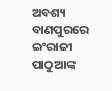ଅବଶ୍ୟ ବାଣପୁରରେ ଇଂରାଜୀ ପାଠୁଆଙ୍କ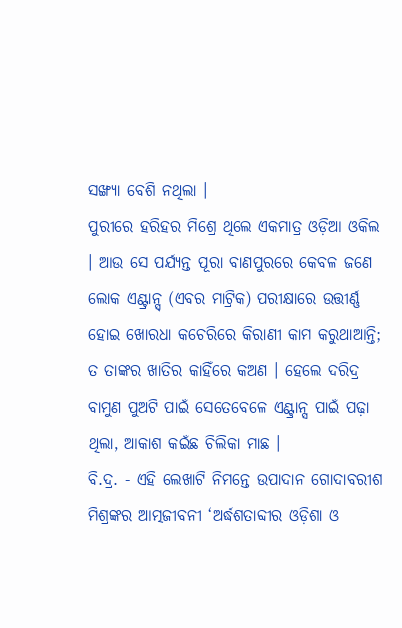ସଙ୍ଖ୍ୟା ବେଶି ନଥିଲା ।
ପୁରୀରେ ହରିହର ମିଶ୍ରେ ଥିଲେ ଏକମାତ୍ର ଓଡ଼ିଆ ଓକିଲ । ଆଉ ସେ ପର୍ଯ୍ୟନ୍ତ ପୂରା ବାଣପୁରରେ କେବଳ ଜଣେ ଲୋକ ଏଣ୍ଟ୍ରାନ୍ସ୍ (ଏବର ମାଟ୍ରିକ) ପରୀକ୍ଷାରେ ଉତ୍ତୀର୍ଣ୍ଣ ହୋଇ ଖୋରଧା କଚେରିରେ କିରାଣୀ କାମ କରୁଥାଆନ୍ତି; ତ ତାଙ୍କର ଖାତିର କାହିଁରେ କଅଣ । ହେଲେ ଦରିଦ୍ର ବାମୁଣ ପୁଅଟି ପାଇଁ ସେତେବେଳେ ଏଣ୍ଟ୍ରାନ୍ସ ପାଇଁ ପଢ଼ା ଥିଲା, ଆକାଶ କଇଁଛ ଚିଲିକା ମାଛ ।
ବି.ଦ୍ର. - ଏହି ଲେଖାଟି ନିମନ୍ତେ ଉପାଦାନ ଗୋଦାବରୀଶ ମିଶ୍ରଙ୍କର ଆତ୍ମଜୀବନୀ ‘ଅର୍ଦ୍ଧଶତାବ୍ଦୀର ଓଡ଼ିଶା ଓ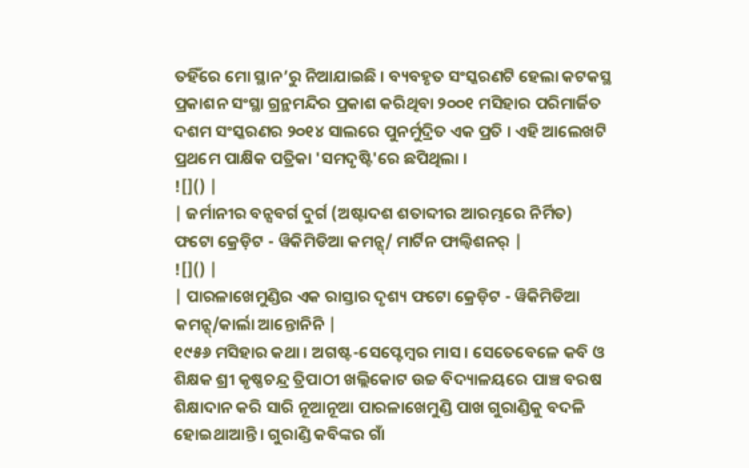ତହିଁରେ ମୋ ସ୍ଥାନ’ରୁ ନିଆଯାଇଛି । ବ୍ୟବହୃତ ସଂସ୍କରଣଟି ହେଲା କଟକସ୍ଥ ପ୍ରକାଶନ ସଂସ୍ଥା ଗ୍ରନ୍ଥମନ୍ଦିର ପ୍ରକାଶ କରିଥିବା ୨୦୦୧ ମସିହାର ପରିମାର୍ଜିତ ଦଶମ ସଂସ୍କରଣର ୨୦୧୪ ସାଲରେ ପୁନର୍ମୁଦ୍ରିତ ଏକ ପ୍ରତି । ଏହି ଆଲେଖଟି ପ୍ରଥମେ ପାକ୍ଷିକ ପତ୍ରିକା 'ସମଦୃଷ୍ଟି'ରେ ଛପିଥିଲା ।
![]() |
| ଜର୍ମାନୀର ବନ୍ସବର୍ଗ ଦୁର୍ଗ (ଅଷ୍ଟାଦଶ ଶତାବ୍ଦୀର ଆରମ୍ଭରେ ନିର୍ମିତ) ଫଟୋ କ୍ରେଡ଼ିଟ - ୱିକିମିଡିଆ କମନ୍ସ୍/ ମାର୍ଟିନ ଫାଲ୍ବିଶନର୍ |
![]() |
| ପାରଳାଖେମୁଣ୍ଡିର ଏକ ରାସ୍ତାର ଦୃଶ୍ୟ ଫଟୋ କ୍ରେଡ଼ିଟ - ୱିକିମିଡିଆ କମନ୍ସ୍/କାର୍ଲା ଆନ୍ତୋନିନି |
୧୯୫୬ ମସିହାର କଥା । ଅଗଷ୍ଟ-ସେପ୍ଟେମ୍ବର ମାସ । ସେତେବେଳେ କବି ଓ ଶିକ୍ଷକ ଶ୍ରୀ କୃଷ୍ଣଚନ୍ଦ୍ର ତ୍ରିପାଠୀ ଖଲ୍ଲିକୋଟ ଉଚ୍ଚ ବିଦ୍ୟାଳୟରେ ପାଞ୍ଚ ବରଷ ଶିକ୍ଷାଦାନ କରି ସାରି ନୂଆନୂଆ ପାରଳାଖେମୁଣ୍ଡି ପାଖ ଗୁରାଣ୍ଡିକୁ ବଦଳି ହୋଇଥାଆନ୍ତି । ଗୁରାଣ୍ଡି କବିଙ୍କର ଗାଁ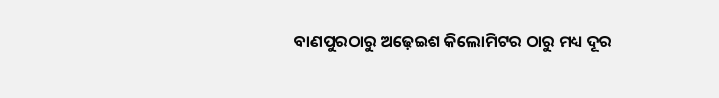ବାଣପୁରଠାରୁ ଅଢ଼େଇଶ କିଲୋମିଟର ଠାରୁ ମଧ୍ୟ ଦୂର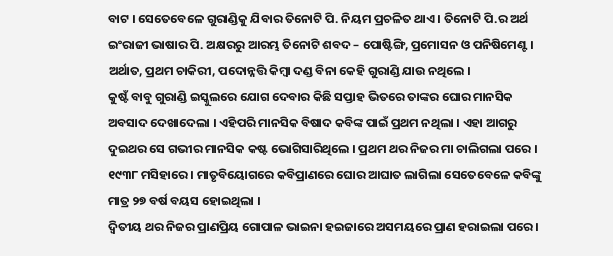ବାଟ । ସେତେବେଳେ ଗୁରାଣ୍ଡିକୁ ଯିବାର ତିନୋଟି ପି. ନିୟମ ପ୍ରଚଳିତ ଥାଏ । ତିନୋଟି ପି.ର ଅର୍ଥ ଇଂରାଜୀ ଭାଷାର ପି. ଅକ୍ଷରରୁ ଆରମ୍ଭ ତିନୋଟି ଶବଦ – ପୋଷ୍ଟିଙ୍ଗି, ପ୍ରମୋସନ ଓ ପନିଷିମେଣ୍ଟ । ଅର୍ଥାତ, ପ୍ରଥମ ଚାକିରୀ, ପଦୋନ୍ନତ୍ତି କିମ୍ବା ଦଣ୍ଡ ବିନା କେହି ଗୁରାଣ୍ଡି ଯାଉ ନଥିଲେ ।
କୁଷ୍ଟଁ ବାବୁ ଗୁରାଣ୍ଡି ଇସ୍କୁଲରେ ଯୋଗ ଦେବାର କିଛି ସପ୍ତାହ ଭିତରେ ତାଙ୍କର ଘୋର ମାନସିକ ଅବସାଦ ଦେଖାଦେଲା । ଏହିପରି ମାନସିକ ବିଷାଦ କବିଙ୍କ ପାଇଁ ପ୍ରଥମ ନଥିଲା । ଏହା ଆଗରୁ ଦୁଇଥର ସେ ଗଭୀର ମାନସିକ କଷ୍ଟ ଭୋଗିସାରିଥିଲେ । ପ୍ରଥମ ଥର ନିଜର ମା ଚାଲିଗଲା ପରେ । ୧୯୩୮ ମସିହାରେ । ମାତୃବିୟୋଗରେ କବିପ୍ରାଣରେ ଘୋର ଆଘାତ ଲାଗିଲା ସେତେବେଳେ କବିଙ୍କୁ ମାତ୍ର ୨୭ ବର୍ଷ ବୟସ ହୋଇଥିଲା ।
ଦ୍ୱିତୀୟ ଥର ନିଜର ପ୍ରାଣପ୍ରିୟ ଗୋପାଳ ଭାଇନା ହଇଜାରେ ଅସମୟରେ ପ୍ରାଣ ହରାଇଲା ପରେ ।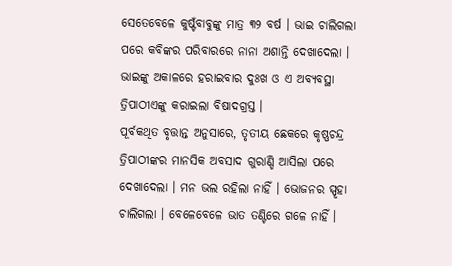ସେତେବେଳେ କୁଷ୍ଟଁବାବୁଙ୍କୁ ମାତ୍ର ୩୨ ବର୍ଷ । ଭାଇ ଚାଲିଗଲା ପରେ କବିଙ୍କର ପରିବାରରେ ନାନା ଅଶାନ୍ତି ଦେଖାଦେଲା । ଭାଇଙ୍କୁ ଅକାଳରେ ହରାଇବାର ଦୁଃଖ ଓ ଏ ଅବ୍ୟବସ୍ଥା ତ୍ରିପାଠୀଏଙ୍କୁ କରାଇଲା ବିଷାଦଗ୍ରସ୍ତ ।
ପୂର୍ବକଥିତ ବୃତ୍ତାନ୍ତ ଅନୁସାରେ, ତୃତୀୟ ଛେକରେ କୃଷ୍ଣଚନ୍ଦ୍ର ତ୍ରିପାଠୀଙ୍କର ମାନସିକ ଅବସାଦ ଗୁରାଣ୍ଡି ଆସିଲା ପରେ ଦେଖାଦେଲା । ମନ ଭଲ ରହିଲା ନାହିଁ । ଭୋଜନର ସ୍ପୃହା ଚାଲିଗଲା । ବେଳେବେଳେ ଭାତ ତଣ୍ଟିରେ ଗଳେ ନାହିଁ ।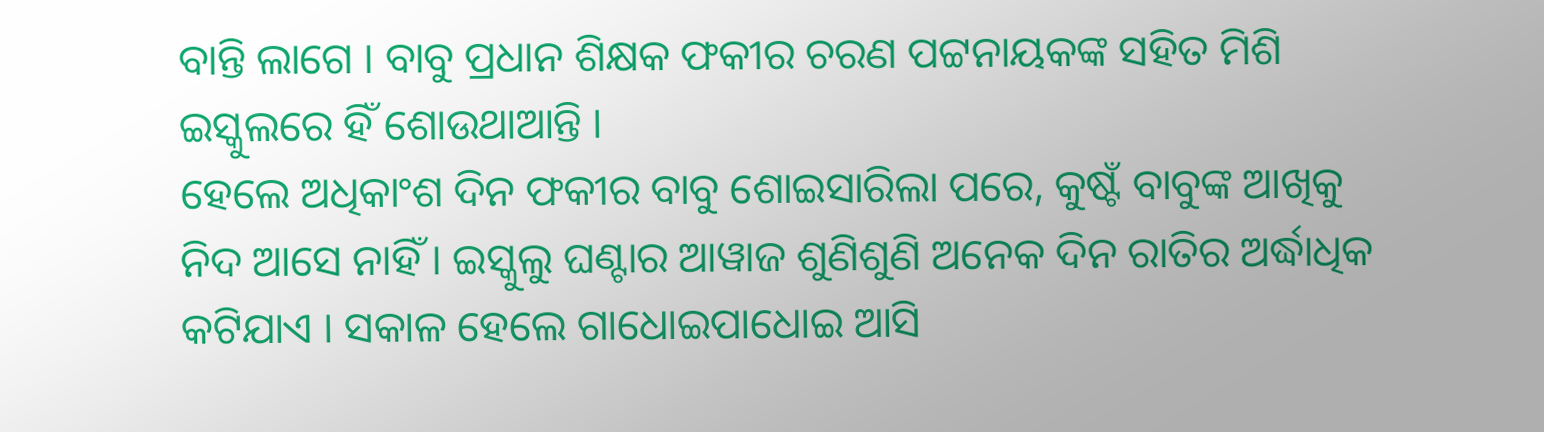ବାନ୍ତି ଲାଗେ । ବାବୁ ପ୍ରଧାନ ଶିକ୍ଷକ ଫକୀର ଚରଣ ପଟ୍ଟନାୟକଙ୍କ ସହିତ ମିଶି ଇସ୍କୁଲରେ ହିଁ ଶୋଉଥାଆନ୍ତି ।
ହେଲେ ଅଧିକାଂଶ ଦିନ ଫକୀର ବାବୁ ଶୋଇସାରିଲା ପରେ, କୁଷ୍ଟଁ ବାବୁଙ୍କ ଆଖିକୁ ନିଦ ଆସେ ନାହିଁ । ଇସ୍କୁଲୁ ଘଣ୍ଟାର ଆୱାଜ ଶୁଣିଶୁଣି ଅନେକ ଦିନ ରାତିର ଅର୍ଦ୍ଧାଧିକ କଟିଯାଏ । ସକାଳ ହେଲେ ଗାଧୋଇପାଧୋଇ ଆସି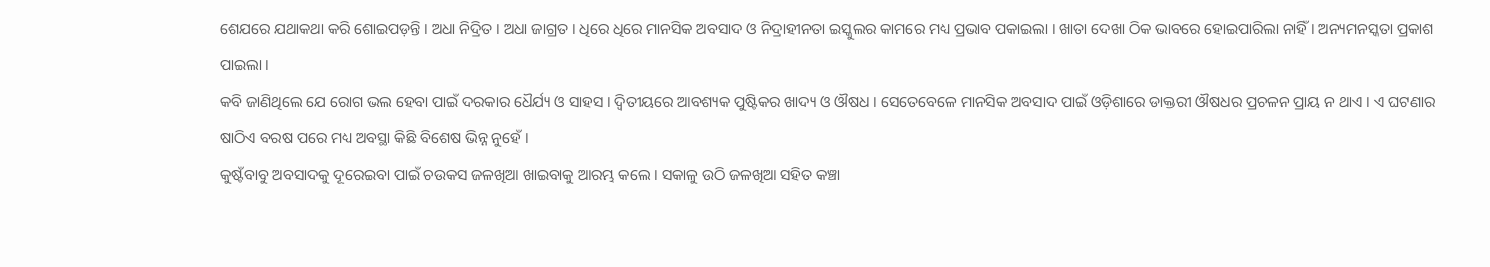ଶେଯରେ ଯଥାକଥା କରି ଶୋଇପଡ଼ନ୍ତି । ଅଧା ନିଦ୍ରିତ । ଅଧା ଜାଗ୍ରତ । ଧିରେ ଧିରେ ମାନସିକ ଅବସାଦ ଓ ନିଦ୍ରାହୀନତା ଇସ୍କୁଲର କାମରେ ମଧ୍ୟ ପ୍ରଭାବ ପକାଇଲା । ଖାତା ଦେଖା ଠିକ ଭାବରେ ହୋଇପାରିଲା ନାହିଁ । ଅନ୍ୟମନସ୍କତା ପ୍ରକାଶ ପାଇଲା ।
କବି ଜାଣିଥିଲେ ଯେ ରୋଗ ଭଲ ହେବା ପାଇଁ ଦରକାର ଧୈର୍ଯ୍ୟ ଓ ସାହସ । ଦ୍ୱିତୀୟରେ ଆବଶ୍ୟକ ପୁଷ୍ଟିକର ଖାଦ୍ୟ ଓ ଔଷଧ । ସେତେବେଳେ ମାନସିକ ଅବସାଦ ପାଇଁ ଓଡ଼ିଶାରେ ଡାକ୍ତରୀ ଔଷଧର ପ୍ରଚଳନ ପ୍ରାୟ ନ ଥାଏ । ଏ ଘଟଣାର ଷାଠିଏ ବରଷ ପରେ ମଧ୍ୟ ଅବସ୍ଥା କିଛି ବିଶେଷ ଭିନ୍ନ ନୁହେଁ ।
କୁଷ୍ଟଁବାବୁ ଅବସାଦକୁ ଦୂରେଇବା ପାଇଁ ଚଉକସ ଜଳଖିଆ ଖାଇବାକୁ ଆରମ୍ଭ କଲେ । ସକାଳୁ ଉଠି ଜଳଖିଆ ସହିତ କଞ୍ଚା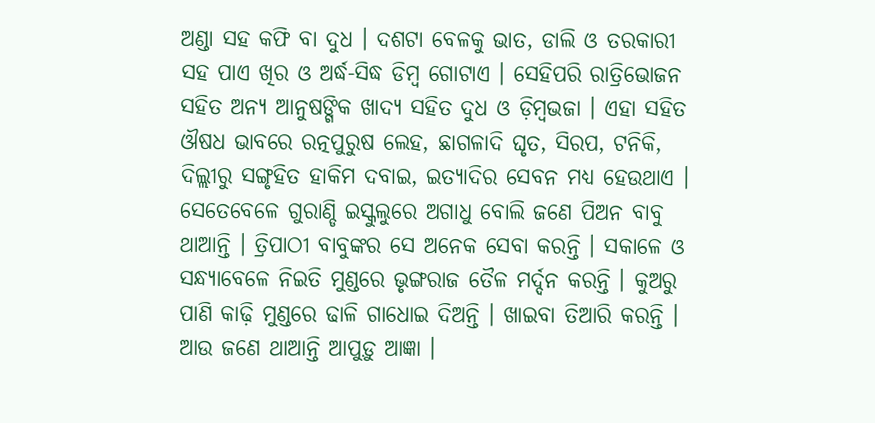ଅଣ୍ଡା ସହ କଫି ବା ଦୁଧ । ଦଶଟା ବେଳକୁ ଭାତ, ଡାଲି ଓ ତରକାରୀ ସହ ପାଏ ଖିର ଓ ଅର୍ଦ୍ଧ-ସିଦ୍ଧ ଡିମ୍ବ ଗୋଟାଏ । ସେହିପରି ରାତ୍ରିଭୋଜନ ସହିତ ଅନ୍ୟ ଆନୁଷଙ୍ଗିକ ଖାଦ୍ୟ ସହିତ ଦୁଧ ଓ ଡ଼ିମ୍ବଭଜା । ଏହା ସହିତ ଔଷଧ ଭାବରେ ରତ୍ନପୁରୁଷ ଲେହ, ଛାଗଳାଦି ଘୃତ, ସିରପ, ଟନିକି, ଦିଲ୍ଲୀରୁ ସଙ୍ଗୃହିତ ହାକିମ ଦବାଇ, ଇତ୍ୟାଦିର ସେବନ ମଧ୍ୟ ହେଉଥାଏ ।
ସେତେବେଳେ ଗୁରାଣ୍ଡି ଇସ୍କୁଲୁରେ ଅଗାଧୁ ବୋଲି ଜଣେ ପିଅନ ବାବୁ ଥାଆନ୍ତି । ତ୍ରିପାଠୀ ବାବୁଙ୍କର ସେ ଅନେକ ସେବା କରନ୍ତି । ସକାଳେ ଓ ସନ୍ଧ୍ୟାବେଳେ ନିଇତି ମୁଣ୍ଡରେ ଭୃଙ୍ଗରାଜ ତୈଳ ମର୍ଦ୍ଦନ କରନ୍ତି । କୁଅରୁ ପାଣି କାଢ଼ି ମୁଣ୍ଡରେ ଢାଳି ଗାଧୋଇ ଦିଅନ୍ତି । ଖାଇବା ତିଆରି କରନ୍ତି । ଆଉ ଜଣେ ଥାଆନ୍ତି ଆପୁଡ଼ୁ ଆଜ୍ଞା ।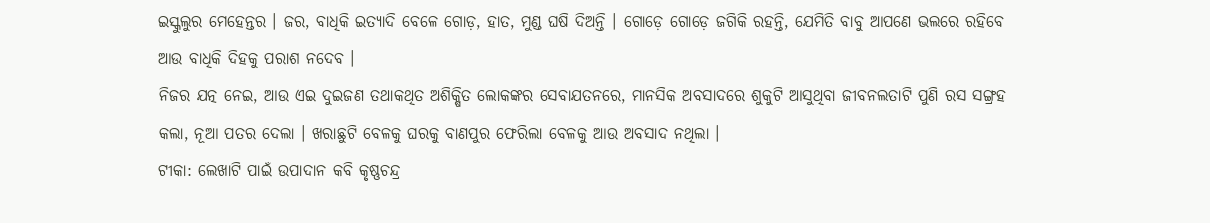ଇସ୍କୁଲୁର ମେହେନ୍ତର । ଜର, ବାଧିକି ଇତ୍ୟାଦି ବେଳେ ଗୋଡ଼, ହାତ, ମୁଣ୍ଡ ଘଷି ଦିଅନ୍ତି । ଗୋଡ଼େ ଗୋଡ଼େ ଜଗିକି ରହନ୍ତି, ଯେମିତି ବାବୁ ଆପଣେ ଭଲରେ ରହିବେ ଆଉ ବାଧିକି ଦିହକୁ ପରାଶ ନଦେବ ।
ନିଜର ଯତ୍ନ ନେଇ, ଆଉ ଏଇ ଦୁଇଜଣ ତଥାକଥିତ ଅଶିକ୍ଷିତ ଲୋକଙ୍କର ସେବାଯତନରେ, ମାନସିକ ଅବସାଦରେ ଶୁକୁଟି ଆସୁଥିବା ଜୀବନଲତାଟି ପୁଣି ରସ ସଙ୍ଗ୍ରହ କଲା, ନୂଆ ପତର ଦେଲା । ଖରାଛୁଟି ବେଳକୁ ଘରକୁ ବାଣପୁର ଫେରିଲା ବେଳକୁ ଆଉ ଅବସାଦ ନଥିଲା ।
ଟୀକା: ଲେଖାଟି ପାଇଁ ଉପାଦାନ କବି କୃଷ୍ଣଚନ୍ଦ୍ର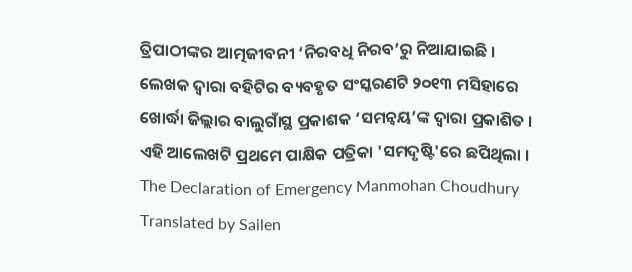ତ୍ରିପାଠୀଙ୍କର ଆତ୍ମଜୀବନୀ ‘ନିରବଧି ନିରବ’ରୁ ନିଆଯାଇଛି । ଲେଖକ ଦ୍ୱାରା ବହିଟିର ବ୍ୟବହୃତ ସଂସ୍କରଣଟି ୨୦୧୩ ମସିହାରେ ଖୋର୍ଦ୍ଧା ଜିଲ୍ଲାର ବାଲୁଗାଁସ୍ଥ ପ୍ରକାଶକ ‘ସମନ୍ୱୟ’ଙ୍କ ଦ୍ୱାରା ପ୍ରକାଶିତ । ଏହି ଆଲେଖଟି ପ୍ରଥମେ ପାକ୍ଷିକ ପତ୍ରିକା 'ସମଦୃଷ୍ଟି'ରେ ଛପିଥିଲା ।
The Declaration of Emergency Manmohan Choudhury Translated by Sailen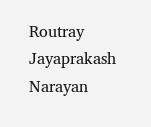Routray Jayaprakash Narayan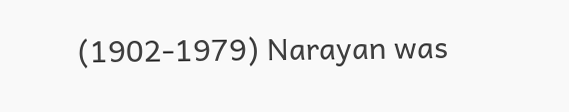(1902-1979) Narayan was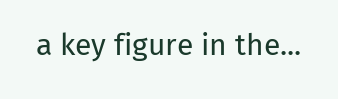a key figure in the...